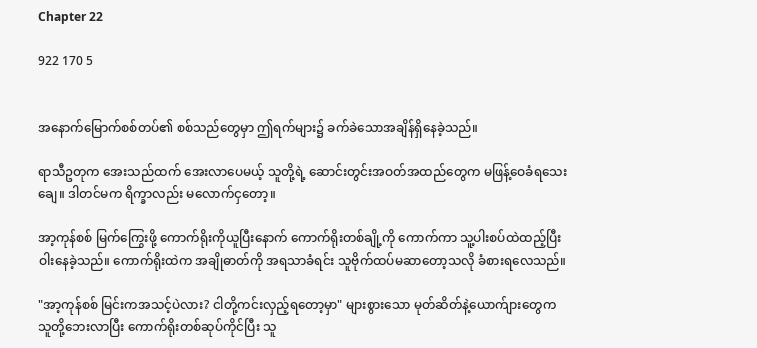Chapter 22

922 170 5


အနောက်မြောက်စစ်တပ်၏ စစ်သည်တွေမှာ ဤရက်များ၌ ခက်ခဲသောအချိန်ရှိနေခဲ့သည်။

ရာသီဥတုက အေးသည်ထက် အေးလာပေမယ့် သူတို့ရဲ့ ‌ဆောင်းတွင်းအဝတ်အထည်တွေက မဖြန့်ဝေခံရသေးချေ။ ဒါတင်မက ရိက္ခာလည်း မလောက်ငှတော့။

အာ့ကုန်စစ် မြက်ကြွေးဖို့ ကောက်ရိုးကိုယူပြီးနောက် ကောက်ရိုးတစ်ချို့ကို ကောက်ကာ သူ့ပါးစပ်ထဲထည့်ပြီး ဝါးနေခဲ့သည်။ ကောက်ရိုးထဲက အချိုဓာတ်ကို အရသာခံရင်း သူဗိုက်ထပ်မဆာတော့သလို ခံစားရလေသည်။

"အာ့ကုန်စစ် မြင်းကအသင့်ပဲလား? ငါတို့ကင်းလှည့်ရတော့မှာ" များစွားသော မုတ်ဆိတ်နဲ့ယောက်ျားတွေက သူတို့ဘေးလာပြီး ကောက်ရိုးတစ်ဆုပ်ကိုင်ပြီး သူ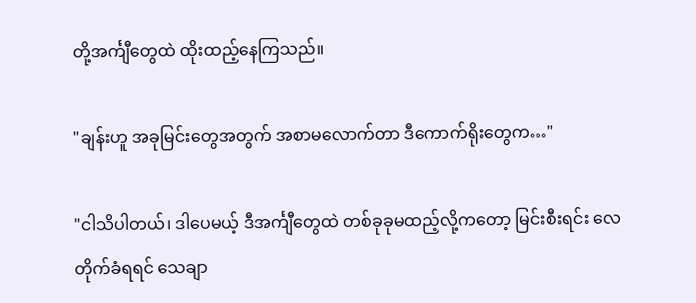တို့အင်္ကျီတွေထဲ ထိုးထည့်နေကြသည်။

"ချန်းဟူ အခုမြင်းတွေအတွက် အစာမလောက်တာ ဒီကောက်ရိုးတွေက…"

"ငါသိပါတယ်၊ ဒါပေမယ့် ဒီအင်္ကျီတွေထဲ တစ်ခုခုမထည့်လို့ကတော့ မြင်းစီးရင်း လေတိုက်ခံရရင် သေချာ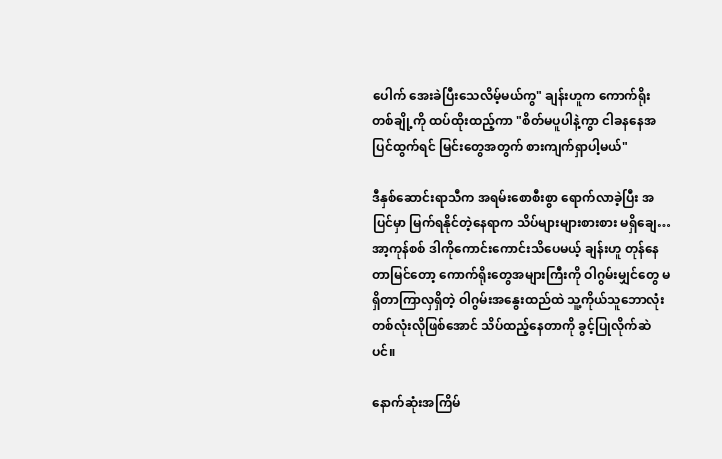ပေါက် အေးခဲပြီးသေလိမ့်မယ်ကွ" ချန်းဟူက ကောက်ရိုးတစ်ချို့ကို ထပ်ထိုးထည့်ကာ "စိတ်မပူပါနဲ့ကွာ ငါခနနေအပြင်ထွက်ရင် မြင်းတွေအတွက် စားကျက်ရှာပါ့မယ်"

ဒီနှစ်ဆောင်းရာသီက အရမ်းစောစီးစွာ ရောက်လာခဲ့ပြီး အပြင်မှာ မြက်ရနိုင်တဲ့နေရာက သိပ်များများစားစား မရှိချေ… အာ့ကုန်စစ် ဒါကိုကောင်းကောင်းသိပေမယ့် ချန်းဟူ တုန်နေတာမြင်တော့ ကောက်ရိုးတွေအများကြီးကို ဝါဂွမ်းမျှင်တွေ မရှိတာကြာလှရှိတဲ့ ဝါဂွမ်းအနွေးထည်ထဲ သူ့ကိုယ်သူဘောလုံးတစ်လုံးလိုဖြစ်အောင် သိပ်ထည့်နေတာကို ခွင့်ပြုလိုက်ဆဲပင်။

နောက်ဆုံးအကြိမ်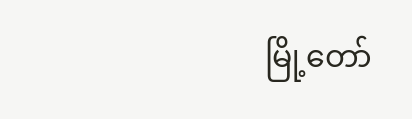မြို့တော်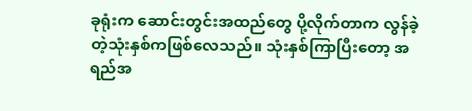ခုရုံးက ‌ဆောင်းတွင်းအထည်တွေ ပို့လိုက်တာက လွန်ခဲ့တဲ့သုံးနှစ်ကဖြစ်လေသည်။ သုံးနှစ်ကြာပြီးတော့ အရည်‌အ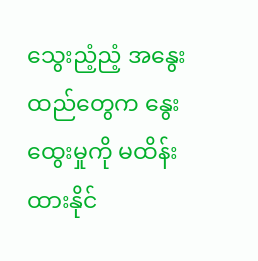သွေးညံ့ညံ့ အနွေးထည်တွေက နွေးထွေးမှုကို မထိန်းထားနိုင်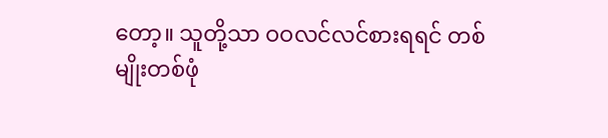တော့။ သူတို့သာ ဝဝလင်လင်စားရရင် တစ်မျိုးတစ်ဖုံ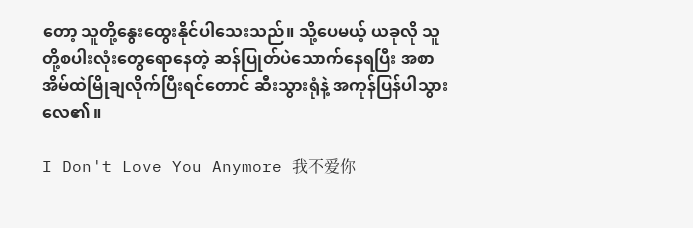တော့ သူတို့နွေးထွေးနိုင်ပါသေးသည်။ သို့ပေမယ့် ယခုလို သူတို့စပါးလုံးတွေရောနေတဲ့ ဆန်ပြုတ်ပဲသောက်နေရပြီး အစာအိမ်ထဲမြိုချလိုက်ပြီးရင်တောင် ဆီးသွားရုံနဲ့ အကုန်ပြန်ပါသွားလေ၏။

I Don't Love You Anymore 我不爱你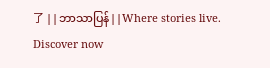了 ||ဘာသာပြန်||Where stories live. Discover now